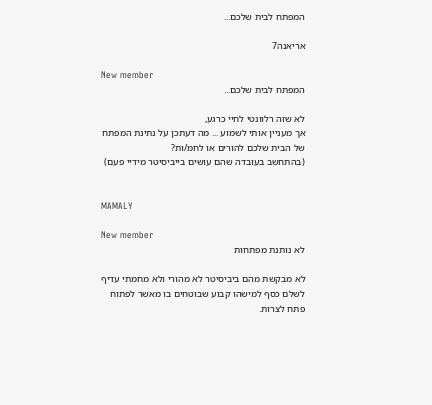המפתח לבית שלכם...

אריאנה7

New member
המפתח לבית שלכם...

לא שזה רלוונטי לחיי כרגע,
אך מעניין אותי לשמוע ... מה דעתכן על נתינת המפתח של הבית שלכם להורים או לחמ/ות?
(בהתחשב בעובדה שהם עושים בייביסיטר מידיי פעם)


MAMALY

New member
לא נותנת מפתחות

לא מבקשת מהם ביביסיטר לא מהורי ולא מחמתי עדיף לשלם כסף למישהו קבוע שבוטחים בו מאשר לפתוח פתח לצרות.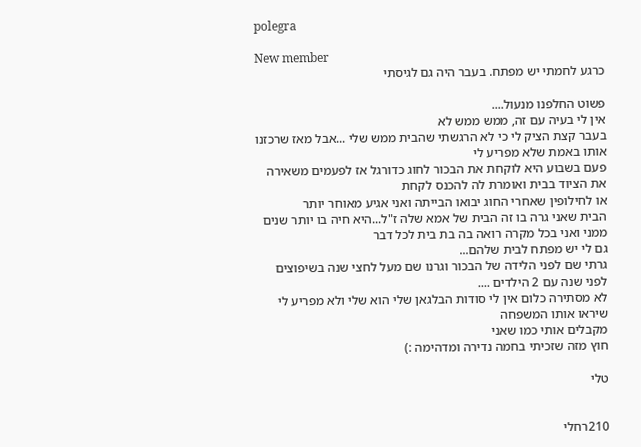polegra

New member
כרגע לחמתי יש מפתח. בעבר היה גם לגיסתי

פשוט החלפנו מנעול....
אין לי בעיה עם זה, ממש ממש לא
בעבר קצת הציק לי כי לא הרגשתי שהבית ממש שלי ...אבל מאז שרכזנו אותו באמת שלא מפריע לי
פעם בשבוע היא לוקחת את הבכור לחוג כדורגל אז לפעמים משאירה את הציוד בבית ואומרת לה להכנס לקחת
או לחילופין שאחרי החוג יבואו הבייתה ואני אגיע מאוחר יותר
הבית שאני גרה בו זה הבית של אמא שלה ז"ל...היא חיה בו יותר שנים ממני ואני בכל מקרה רואה בה בת בית לכל דבר
גם לי יש מפתח לבית שלהם...
גרתי שם לפני הלידה של הבכור וגרנו שם מעל לחצי שנה בשיפוצים לפני שנה עם 2 הילדים ....
לא מסתירה כלום אין לי סודות הבלגאן שלי הוא שלי ולא מפריע לי שיראו אותו המשפחה
מקבלים אותי כמו שאני
חוץ מזה שזכיתי בחמה נדירה ומדהימה :)

טלי


210רחלי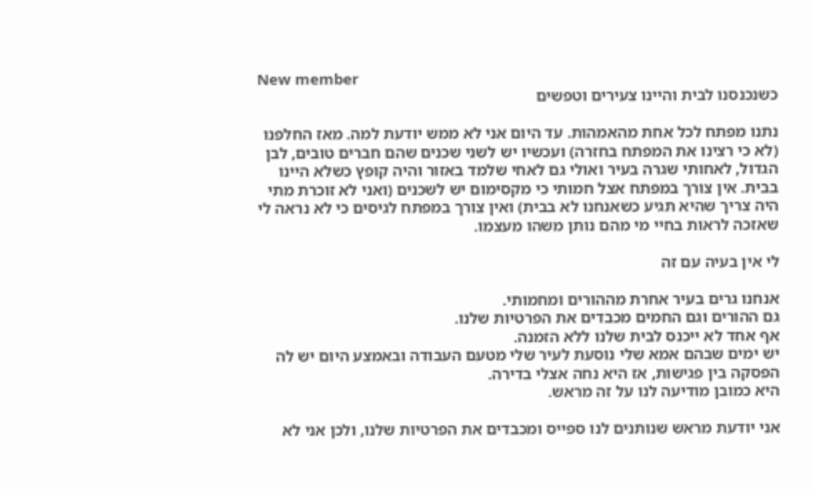New member
כשנכנסנו לבית והיינו צעירים וטפשים

נתנו מפתח לכל אחת מהאמהות. עד היום אני לא ממש יודעת למה. מאז החלפנו (לא כי רצינו את המפתח בחזרה) ועכשיו יש לשני שכנים שהם חברים טובים, לבן הגדול, לאחותי שגרה בעיר ואולי גם לאחי שלמד באזור והיה קופץ כשלא היינו בבית. אין צורך במפתח אצל חמותי כי מקסימום יש לשכנים (ואני לא זוכרת מתי היה צריך שהיא תגיע כשאנחנו לא בבית) ואין צורך במפתח לגיסים כי לא נראה לי שאזכה לראות בחיי מי מהם נותן משהו מעצמו.

לי אין בעיה עם זה

אנחנו גרים בעיר אחרת מההורים ומחמותי.
גם ההורים וגם החמים מכבדים את הפרטיות שלנו.
אף אחד לא ייכנס לבית שלנו ללא הזמנה.
יש ימים שבהם אמא שלי נוסעת לעיר שלי מטעם העבודה ובאמצע היום יש לה הפסקה בין פגישות, אז היא נחה אצלי בדירה.
היא כמובן מודיעה לנו על זה מראש.

אני יודעת מראש שנותנים לנו ספייס ומכבדים את הפרטיות שלנו, ולכן אני לא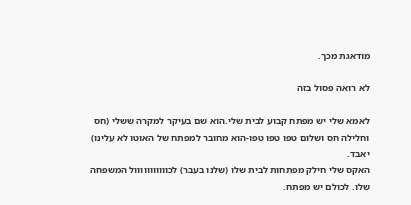מודאגת מכך.

לא רואה פסול בזה

לאמא שלי יש מפתח קבוע לבית שלי.הוא שם בעיקר למקרה ששלי (חס וחלילה חס ושלום טפו טפו טפו-הוא מחובר למפתח של האוטו לא עלינו) יאבד.
האקס שלי חילק מפתחות לבית שלו (שלנו בעבר) לכווווווווווול המשפחה שלו. לכולם יש מפתח.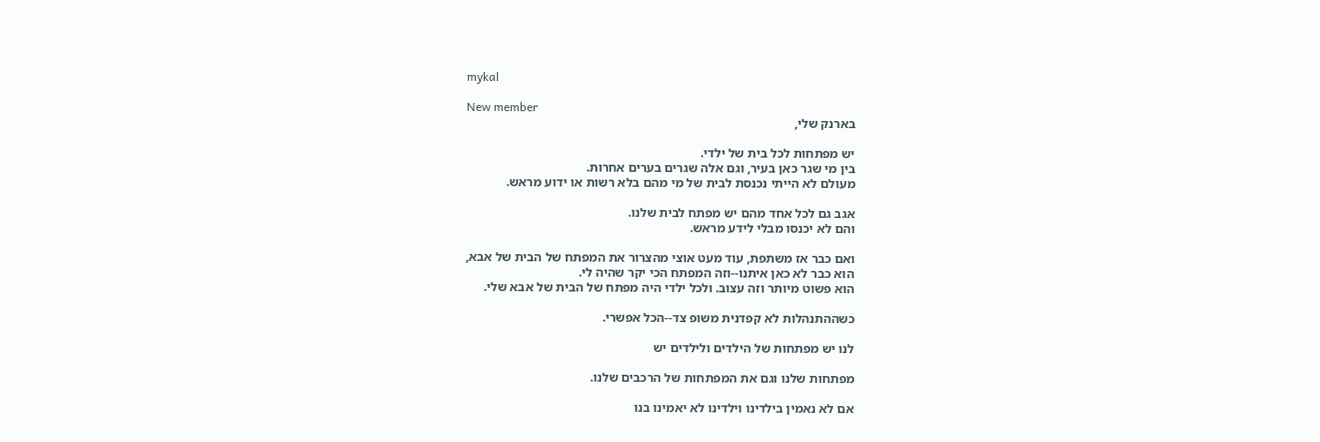mykal

New member
בארנק שלי,

יש מפתחות לכל בית של ילדי.
בין מי שגר כאן בעיר, וגם אלה שגרים בערים אחרות.
מעולם לא הייתי נכנסת לבית של מי מהם בלא רשות או ידוע מראש.

אגב גם לכל אחד מהם יש מפתח לבית שלנו.
והם לא יכנסו מבלי לידע מראש.

ואם כבר אז משתפת, עוד מעט אוצי מהצרור את המפתח של הבית של אבא,
הוא כבר לא כאן איתנו--וזה המפתח הכי יקר שהיה לי.
הוא פשוט מיותר וזה עצוב. ולכל ילדי היה מפתח של הבית של אבא שלי.

כשההתנהלות לא קפדנית משופ צד--הכל אפשרי.

לנו יש מפתחות של הילדים ולילדים יש

מפתחות שלנו וגם את המפתחות של הרכבים שלנו.

אם לא נאמין בילדינו וילדינו לא יאמינו בנו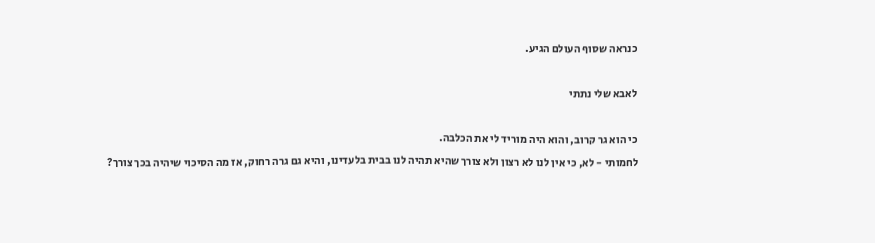כנראה שסוף העולם הגיע.

לאבא שלי נתתי

כי הוא גר קרוב, והוא היה מוריד לי את הכלבה.
לחמותי - לא, כי אין לנו לא רצון ולא צורך שהיא תהיה לנו בבית בלעדינו, והיא גם גרה רחוק, אז מה הסיכוי שיהיה בכך צורך?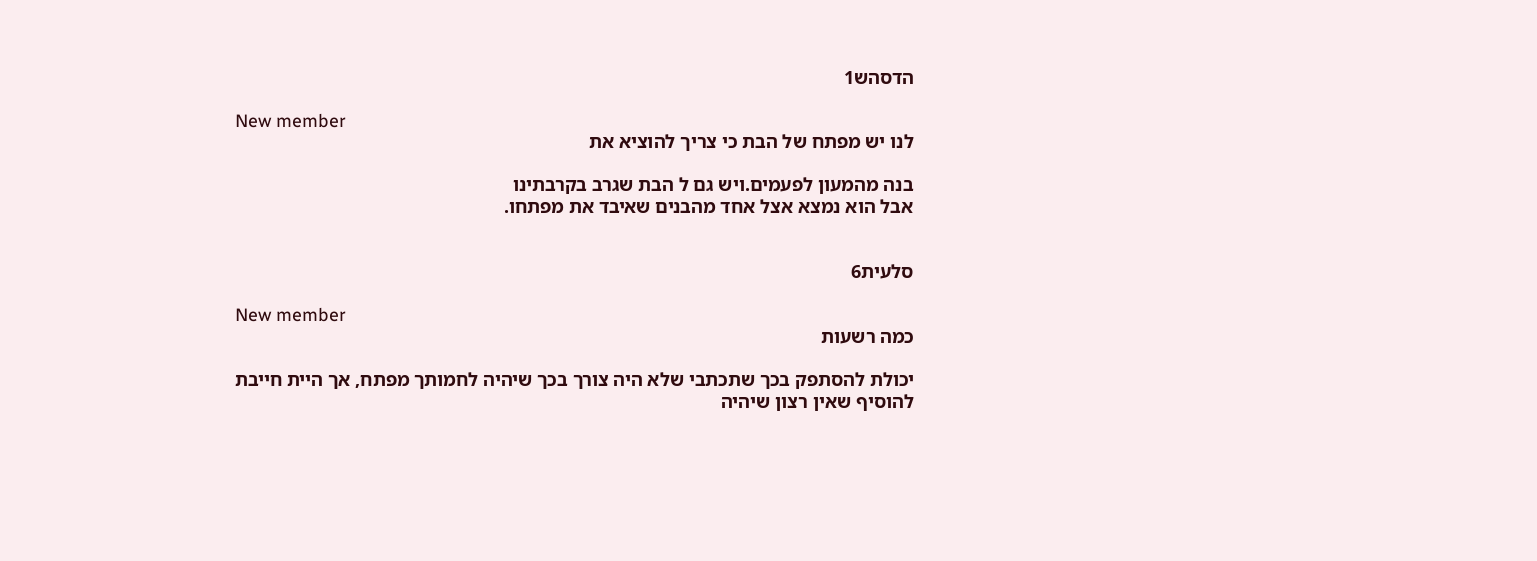הדסהש1

New member
לנו יש מפתח של הבת כי צריך להוציא את

בנה מהמעון לפעמים.ויש גם ל הבת שגרב בקרבתינו
אבל הוא נמצא אצל אחד מהבנים שאיבד את מפתחו.


סלעית6

New member
כמה רשעות

יכולת להסתפק בכך שתכתבי שלא היה צורך בכך שיהיה לחמותך מפתח, אך היית חייבת להוסיף שאין רצון שיהיה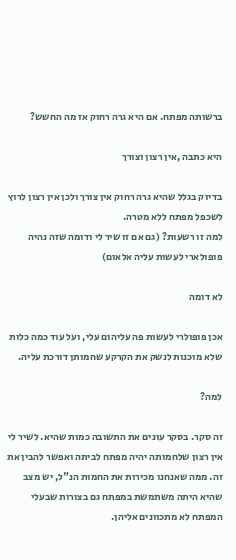ברשותה מפתח. אם היא גרה רחוק אז מה החשש?

היא כתבה ,אין רצון וצורך

בדיוק בגלל שהיא גרה רחוק אין צורך ולכן אין רצון לרוץ לשכפל מפתח ללא מטרה.
למה זו רשעות? (גם אם זו שיר לי ודומה שזה נהיה פופולארי לעשות עליה אלאום)

לא דומה

אכן פופולרי לעשות פה עליהום עלי, ועל עוד כמה כלות שלא מוכנות לנשק את הקרקע שחמותן דורכת עליה.

למה?

זה סקר. בסקר עונים את התשובה כמות שהיא. לשיר לי אין רצון שלחמותה יהיה מפתח לביתה ואפשר להבין את זה. ממה שאנחנו מכירות את החמות הנ"ל, יש מצב שהיא היתה משתמשת במפתח גם בצורות שבעלי המפתח לא מתכוונים אליהן.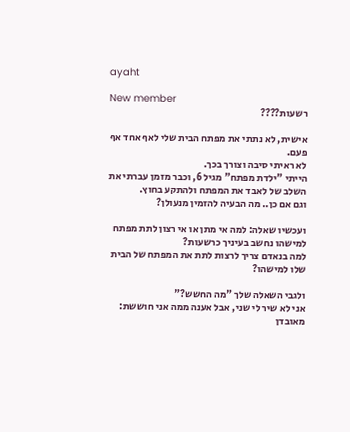ayaht

New member
רשעות????

אישית, לא נתתי את מפתח הבית שלי לאף אחד אף פעם.
לא ראיתי סיבה וצורך בכך.
הייתי "ילדת מפתח" מגיל 6, וכבר מזמן עברתי את השלב של לאבד את המפתח ולהתקע בחוץ.
וגם אם כן.. מה הבעיה להזמין מנעולן?

ועכשיו שאלה: למה אי מתן או אי רצון לתת מפתח למישהו נחשב בעיניך כרשעות?
למה בנאדם צריך לרצות לתת את המפתח של הבית שלו למישהו?

ולגבי השאלה שלך "מה החשש?"
אני לא שיר לי שני, אבל אענה ממה אני חוששת: מאובדן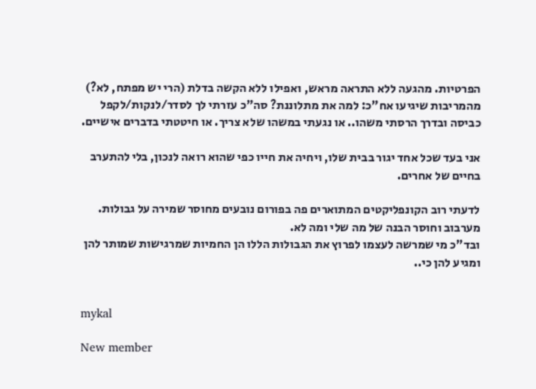הפרטיות. מהגעה ללא התראה מראש, ואפילו ללא הקשה בדלת (הרי יש מפתח, לא?)
מהמריבות שיגיעו אח"כ: למה את מתלוננת? סה"כ עזרתי לך לסדר/לנקות/לקפל כביסה ובדרך הרסתי משהו.. או נגעתי במשהו שלא צריך. או חיטטתי בדברים אישיים.

אני בעד שכל אחד יגור בבית שלו, ויחיה את חייו כפי שהוא רואה לנכון, בלי להתערב בחיים של אחרים.

לדעתי רוב הקונפליקטים המתוארים פה בפורום נובעים מחוסר שמירה על גבולות. מערבוב וחוסר הבנה של מה שלי ומה לא.
ובד"כ מי שמרשה לעצמו לפרוץ את הגבולות הללו הן החמיות שמרגישות שמותר להן ומגיע להן כי..


mykal

New member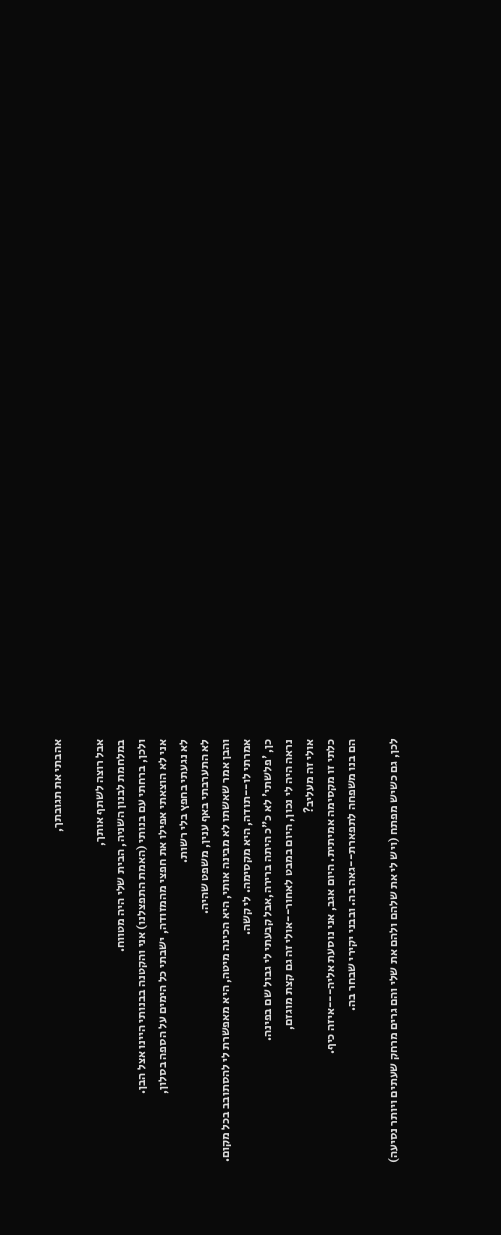אהבתי את תגובתך,

אבל רוצה לשתף אותך,
במלחמת לבנון השניה, הבית שלי היה מטווח.
ולכן, ברחתי עם בנותי (האמת התפצלנו) אני והקטנה בבנותי היינו אצל הבן.
אני לא הוצאתי אפילו את חפצי מהמזודה, ישבתי כל הימים על הספה בסלון,
לא נגעתי בחפץ בלי רשות.
לא התערבתי באף ענין, משפט שהיה.
והבן אמר שאשתו לא מבינה אותי, היא הכינה מיטה, היא מאפשרת לי להסתובב בכל מקום.
אמרתי לו--תודה, היא מקסימה. לי קשה.
כן, 'פלשתי' לא כ"כ היתה ברירה,אבל קבעתי לי גבול שם בפינה.
נראה היה לי נכון, היום במבט לאחור--אולי זה גם קצת מוגזם,
אולי זה מעליב?
כלתי זו מקסימה אמיתית. היום אגב, אני נוסעת אליה---איזה כיף.
הם בנו משפחה לתפארת--גאה בה. ובבני יקירי שבחר בה.

לכן, גם כשיש מפתח (ויש לי את שלהם ולהם את שלי והם גרים מרחק שעתים ויותר נסיעה)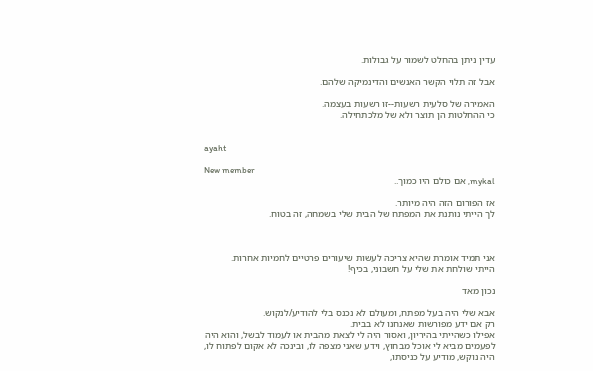עדין ניתן בהחלט לשמור על גבולות.

אבל זה תלוי הקשר האנשים והדינמיקה שלהם.

האמירה של סלעית רשעות--זו רשעות בעצמה.
כי ההחלטות הן תוצר ולא של מלכתחילה.


ayaht

New member
mykal, אם כולם היו כמוך..

אז הפורום הזה היה מיותר.
לך הייתי נותנת את המפתח של הבית שלי בשמחה, זה בטוח.



אני תמיד אומרת שהיא צריכה לעשות שיעורים פרטיים לחמיות אחרות.
הייתי שולחת את שלי על חשבוני, בכיף!

נכון מאד

אבא שלי היה בעל מפתח, ומעולם לא נכנס בלי להודיע/לנקוש.
רק אם ידע מפורשות שאנחנו לא בבית.
אפילו כשהייתי בהיריון, ואסור היה לי לצאת מהבית או לעמוד לבשל, והוא היה לפעמים מביא לי אוכל מבחוץ, וידע שאני מצפה לו, ובינכה לא אקום לפתוח לו, היה נוקש, מודיע על כניסתו,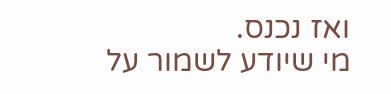ואז נכנס.
מי שיודע לשמור על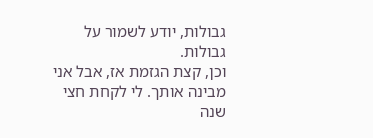גבולות, יודע לשמור על גבולות.
וכן, קצת הגזמת אז, אבל אני מבינה אותך. לי לקחת חצי שנה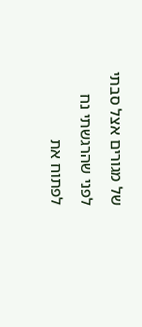של מגורים אצל סבתי לפני שהרגשתי נח לפתוח את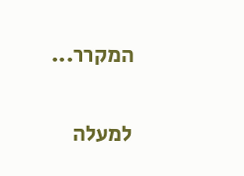המקרר...

למעלה